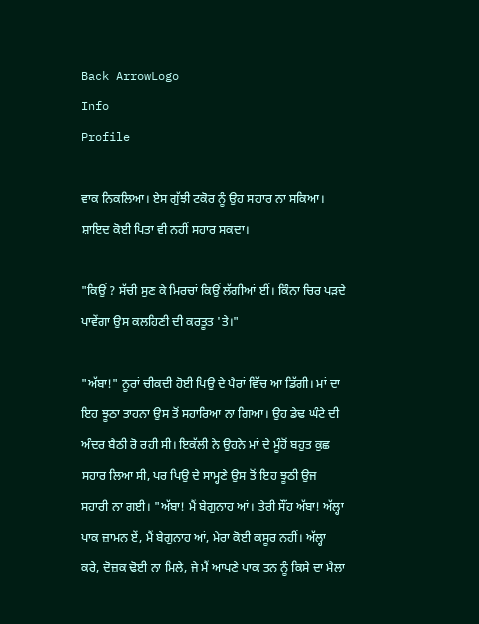Back ArrowLogo
Info
Profile

ਵਾਕ ਨਿਕਲਿਆ। ਏਸ ਗੁੱਝੀ ਟਕੋਰ ਨੂੰ ਉਹ ਸਹਾਰ ਨਾ ਸਕਿਆ। ਸ਼ਾਇਦ ਕੋਈ ਪਿਤਾ ਵੀ ਨਹੀਂ ਸਹਾਰ ਸਕਦਾ।

"ਕਿਉਂ ? ਸੱਚੀ ਸੁਣ ਕੇ ਮਿਰਚਾਂ ਕਿਉਂ ਲੱਗੀਆਂ ਈਂ। ਕਿੰਨਾ ਚਿਰ ਪੜਦੇ ਪਾਵੇਂਗਾ ਉਸ ਕਲਹਿਣੀ ਦੀ ਕਰਤੂਤ 'ਤੇ।"

"ਅੱਬਾ!" ਨੂਰਾਂ ਚੀਕਦੀ ਹੋਈ ਪਿਉ ਦੇ ਪੈਰਾਂ ਵਿੱਚ ਆ ਡਿੱਗੀ। ਮਾਂ ਦਾ ਇਹ ਝੂਠਾ ਤਾਹਨਾ ਉਸ ਤੋਂ ਸਹਾਰਿਆ ਨਾ ਗਿਆ। ਉਹ ਡੇਢ ਘੰਟੇ ਦੀ ਅੰਦਰ ਬੈਠੀ ਰੋ ਰਹੀ ਸੀ। ਇਕੱਲੀ ਨੇ ਉਹਨੇ ਮਾਂ ਦੇ ਮੂੰਹੋਂ ਬਹੁਤ ਕੁਛ ਸਹਾਰ ਲਿਆ ਸੀ, ਪਰ ਪਿਉ ਦੇ ਸਾਮ੍ਹਣੇ ਉਸ ਤੋਂ ਇਹ ਝੂਠੀ ਉਜ ਸਹਾਰੀ ਨਾ ਗਈ। "ਅੱਬਾ! ਮੈਂ ਬੇਗੁਨਾਹ ਆਂ। ਤੇਰੀ ਸੌਂਹ ਅੱਬਾ! ਅੱਲ੍ਹਾ ਪਾਕ ਜ਼ਾਮਨ ਏਂ, ਮੈਂ ਬੇਗੁਨਾਹ ਆਂ, ਮੇਰਾ ਕੋਈ ਕਸੂਰ ਨਹੀਂ। ਅੱਲ੍ਹਾ ਕਰੇ, ਦੋਜ਼ਕ ਢੋਈ ਨਾ ਮਿਲੇ, ਜੇ ਮੈਂ ਆਪਣੇ ਪਾਕ ਤਨ ਨੂੰ ਕਿਸੇ ਦਾ ਮੈਲਾ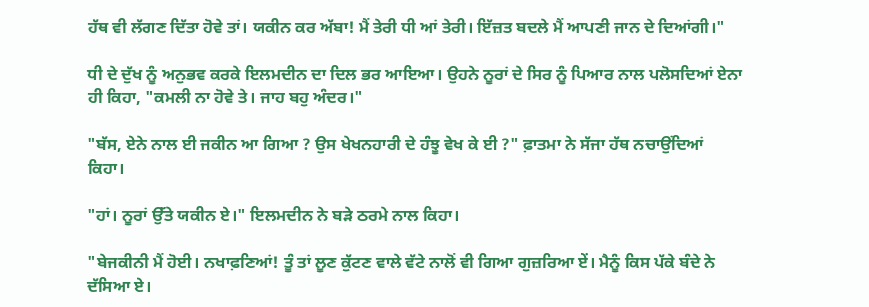ਹੱਥ ਵੀ ਲੱਗਣ ਦਿੱਤਾ ਹੋਵੇ ਤਾਂ। ਯਕੀਨ ਕਰ ਅੱਬਾ! ਮੈਂ ਤੇਰੀ ਧੀ ਆਂ ਤੇਰੀ। ਇੱਜ਼ਤ ਬਦਲੇ ਮੈਂ ਆਪਣੀ ਜਾਨ ਦੇ ਦਿਆਂਗੀ।"

ਧੀ ਦੇ ਦੁੱਖ ਨੂੰ ਅਨੁਭਵ ਕਰਕੇ ਇਲਮਦੀਨ ਦਾ ਦਿਲ ਭਰ ਆਇਆ। ਉਹਨੇ ਨੂਰਾਂ ਦੇ ਸਿਰ ਨੂੰ ਪਿਆਰ ਨਾਲ ਪਲੋਸਦਿਆਂ ਏਨਾ ਹੀ ਕਿਹਾ, "ਕਮਲੀ ਨਾ ਹੋਵੇ ਤੇ। ਜਾਹ ਬਹੁ ਅੰਦਰ।"

"ਬੱਸ, ਏਨੇ ਨਾਲ ਈ ਜਕੀਨ ਆ ਗਿਆ ? ਉਸ ਖੇਖਨਹਾਰੀ ਦੇ ਹੰਝੂ ਵੇਖ ਕੇ ਈ ?" ਫ਼ਾਤਮਾ ਨੇ ਸੱਜਾ ਹੱਥ ਨਚਾਉਂਦਿਆਂ ਕਿਹਾ।

"ਹਾਂ। ਨੂਰਾਂ ਉੱਤੇ ਯਕੀਨ ਏ।" ਇਲਮਦੀਨ ਨੇ ਬੜੇ ਠਰਮੇ ਨਾਲ ਕਿਹਾ।

"ਬੇਜਕੀਨੀ ਮੈਂ ਹੋਈ। ਨਖਾਫ਼ਣਿਆਂ! ਤੂੰ ਤਾਂ ਲੂਣ ਕੁੱਟਣ ਵਾਲੇ ਵੱਟੇ ਨਾਲੋਂ ਵੀ ਗਿਆ ਗੁਜ਼ਰਿਆ ਏਂ। ਮੈਨੂੰ ਕਿਸ ਪੱਕੇ ਬੰਦੇ ਨੇ ਦੱਸਿਆ ਏ।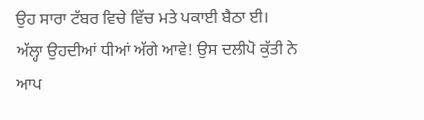ਉਹ ਸਾਰਾ ਟੱਬਰ ਵਿਚੇ ਵਿੱਚ ਮਤੇ ਪਕਾਈ ਬੈਠਾ ਈ। ਅੱਲ੍ਹਾ ਉਹਦੀਆਂ ਧੀਆਂ ਅੱਗੇ ਆਵੇ! ਉਸ ਦਲੀਪੋ ਕੁੱਤੀ ਨੇ ਆਪ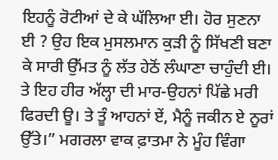ਇਹਨੂੰ ਰੋਟੀਆਂ ਦੇ ਕੇ ਘੱਲਿਆ ਈ। ਹੋਰ ਸੁਣਨਾ ਈ ? ਉਹ ਇਕ ਮੁਸਲਮਾਨ ਕੁੜੀ ਨੂੰ ਸਿੱਖਣੀ ਬਣਾ ਕੇ ਸਾਰੀ ਉੱਮਤ ਨੂੰ ਲੱਤ ਹੇਠੋਂ ਲੰਘਾਣਾ ਚਾਹੁੰਦੀ ਈ। ਤੇ ਇਹ ਹੀਰ ਅੱਲ੍ਹਾ ਦੀ ਮਾਰ-ਉਹਨਾਂ ਪਿੱਛੇ ਮਰੀ ਫਿਰਦੀ ਊ। ਤੇ ਤੂੰ ਆਹਨਾਂ ਏਂ, ਮੈਨੂੰ ਜਕੀਨ ਏ ਨੂਰਾਂ ਉੱਤੇ।” ਮਗਰਲਾ ਵਾਕ ਫ਼ਾਤਮਾ ਨੇ ਮੂੰਹ ਵਿੰਗਾ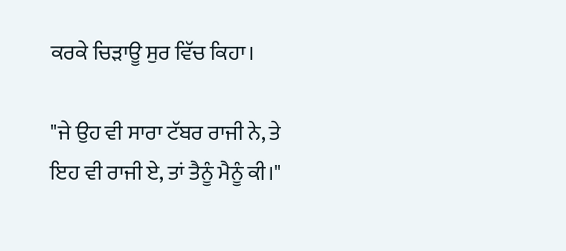ਕਰਕੇ ਚਿੜਾਊ ਸੁਰ ਵਿੱਚ ਕਿਹਾ।

"ਜੇ ਉਹ ਵੀ ਸਾਰਾ ਟੱਬਰ ਰਾਜੀ ਨੇ, ਤੇ ਇਹ ਵੀ ਰਾਜੀ ਏ, ਤਾਂ ਤੈਨੂੰ ਮੈਨੂੰ ਕੀ।"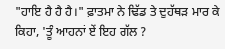"ਹਾਇ ਹੈ ਹੈ ਹੈ।" ਫ਼ਾਤਮਾ ਨੇ ਢਿੱਡ ਤੇ ਦੁਹੱਥੜ ਮਾਰ ਕੇ ਕਿਹਾ, 'ਤੂੰ ਆਹਨਾਂ ਏਂ ਇਹ ਗੱਲ ?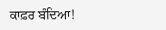ਕਾਫ਼ਰ ਬੰਦਿਆ!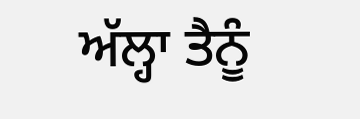ਅੱਲ੍ਹਾ ਤੈਨੂੰ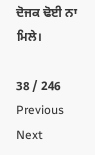ਦੋਜਕ ਢੋਈ ਨਾ ਮਿਲੇ।

38 / 246
Previous
Next